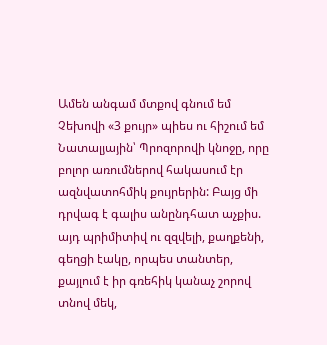Ամեն անգամ մտքով գնում եմ Չեխովի «3 քույր» պիես ու հիշում եմ Նատալյային՝ Պրոզորովի կնոջը, որը բոլոր առումներով հակասում էր ազնվատոհմիկ քույրերին: Բայց մի դրվագ է գալիս անընդհատ աչքիս. այդ պրիմիտիվ ու զզվելի, քաղքենի, գեղցի էակը, որպես տանտեր, քայլում է իր գռեհիկ կանաչ շորով տնով մեկ,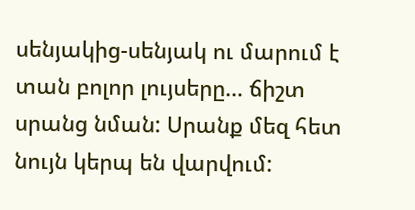սենյակից-սենյակ ու մարում է տան բոլոր լույսերը… ճիշտ սրանց նման: Սրանք մեզ հետ նույն կերպ են վարվում: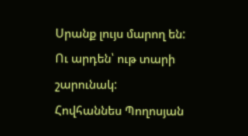Սրանք լույս մարող են:
Ու արդեն՝ ութ տարի շարունակ:
Հովհաննես Պողոսյան